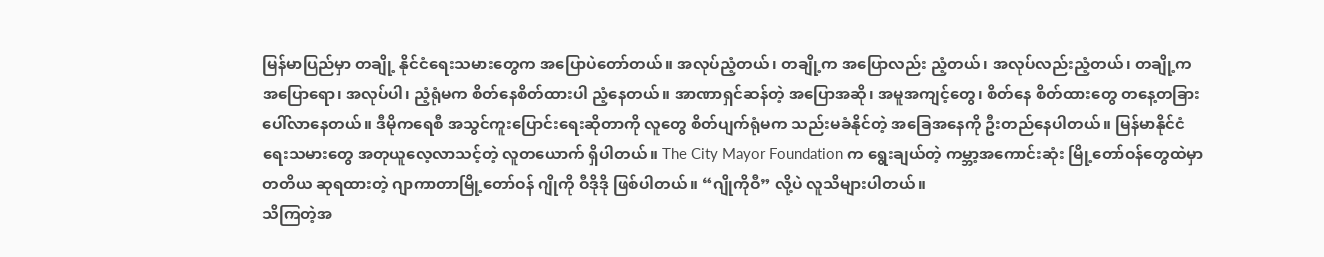မြန်မာပြည်မှာ တချို့ နိုင်ငံရေးသမားတွေက အပြောပဲတော်တယ်။ အလုပ်ညံ့တယ်၊ တချို့က အပြောလည်း ညံ့တယ်၊ အလုပ်လည်းညံ့တယ်၊ တချို့က အပြောရော၊ အလုပ်ပါ၊ ညံ့ရုံမက စိတ်နေစိတ်ထားပါ ညံ့နေတယ်။ အာဏာရှင်ဆန်တဲ့ အပြောအဆို၊ အမူအကျင့်တွေ၊ စိတ်နေ စိတ်ထားတွေ တနေ့တခြား ပေါ်လာနေတယ်။ ဒီမိုကရေစီ အသွင်ကူးပြောင်းရေးဆိုတာကို လူတွေ စိတ်ပျက်ရုံမက သည်းမခံနိုင်တဲ့ အခြေအနေကို ဦးတည်နေပါတယ်။ မြန်မာနိုင်ငံရေးသမားတွေ အတုယူလေ့လာသင့်တဲ့ လူတယောက် ရှိပါတယ်။ The City Mayor Foundation က ရွေးချယ်တဲ့ ကမ္ဘာ့အကောင်းဆုံး မြို့တော်ဝန်တွေထဲမှာ တတိယ ဆုရထားတဲ့ ဂျာကာတာမြို့တော်ဝန် ဂျိုကို ဝီဒိုဒို ဖြစ်ပါတယ်။ “ဂျိုကိုဝီ” လို့ပဲ လူသိများပါတယ်။
သိကြတဲ့အ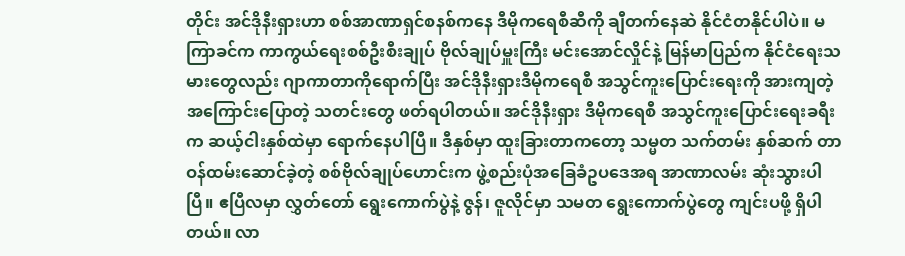တိုင်း အင်ဒိုနီးရှားဟာ စစ်အာဏာရှင်စနစ်ကနေ ဒီမိုကရေစီဆီကို ချီတက်နေဆဲ နိုင်ငံတနိုင်ပါပဲ။ မကြာခင်က ကာကွယ်ရေးစစ်ဦးစီးချုပ် ဗိုလ်ချုပ်မှူးကြီး မင်းအောင်လှိုင်နဲ့ မြန်မာပြည်က နိုင်ငံရေးသမားတွေလည်း ဂျာကာတာကိုရောက်ပြီး အင်ဒိုနီးရှားဒီမိုကရေစီ အသွင်ကူးပြောင်းရေးကို အားကျတဲ့အကြောင်းပြောတဲ့ သတင်းတွေ ဖတ်ရပါတယ်။ အင်ဒိုနီးရှား ဒီမိုကရေစီ အသွင်ကူးပြောင်းရေးခရီးက ဆယ့်ငါးနှစ်ထဲမှာ ရောက်နေပါပြီ။ ဒီနှစ်မှာ ထူးခြားတာကတော့ သမ္မတ သက်တမ်း နှစ်ဆက် တာဝန်ထမ်းဆောင်ခဲ့တဲ့ စစ်ဗိုလ်ချုပ်ဟောင်းက ဖွဲ့စည်းပုံအခြေခံဥပဒေအရ အာဏာလမ်း ဆုံးသွားပါပြီ။ ဧပြီလမှာ လွှတ်တော် ရွေးကောက်ပွဲနဲ့ ဇွန်၊ ဇူလိုင်မှာ သမတ ရွေးကောက်ပွဲတွေ ကျင်းပဖို့ ရှိပါတယ်။ လာ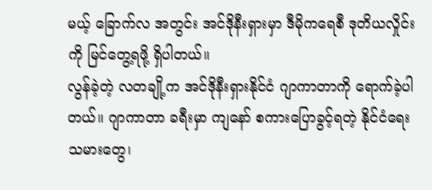မယ့် ခြောက်လ အတွင်း အင်ဒိုနီးရှားမှာ ဒီမိုကရေစီ ဒုတိယလှိုင်းကို မြင်တွေ့ရဖို့ ရှိပါတယ်။
လွန်ခဲ့တဲ့ လတချို့က အင်ဒိုနီးရှားနိုင်ငံ ဂျာကာတာကို ရောက်ခဲ့ပါတယ်။ ဂျာကာတာ ခရီးမှာ ကျနော် စကားပြောခွင့်ရတဲ့ နိုင်ငံရေးသမားတွေ၊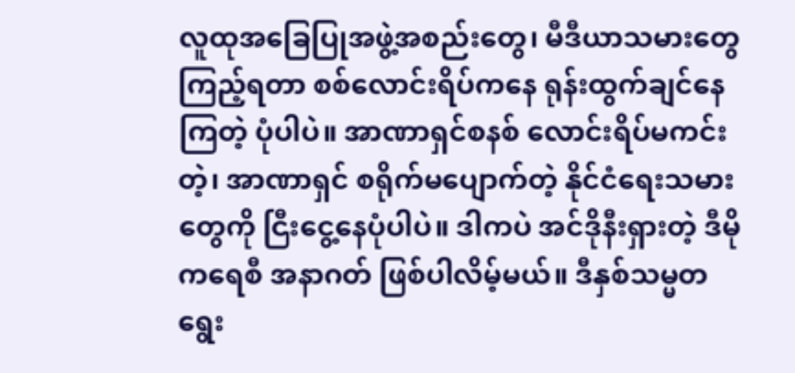လူထုအခြေပြုအဖွဲ့အစည်းတွေ၊ မီဒီယာသမားတွေကြည့်ရတာ စစ်လောင်းရိပ်ကနေ ရုန်းထွက်ချင်နေကြတဲ့ ပုံပါပဲ။ အာဏာရှင်စနစ် လောင်းရိပ်မကင်းတဲ့၊ အာဏာရှင် စရိုက်မပျောက်တဲ့ နိုင်ငံရေးသမားတွေကို ငြီးငွေ့နေပုံပါပဲ။ ဒါကပဲ အင်ဒိုနီးရှားတဲ့ ဒီမိုကရေစီ အနာဂတ် ဖြစ်ပါလိမ့်မယ်။ ဒီနှစ်သမ္မတ ရွေး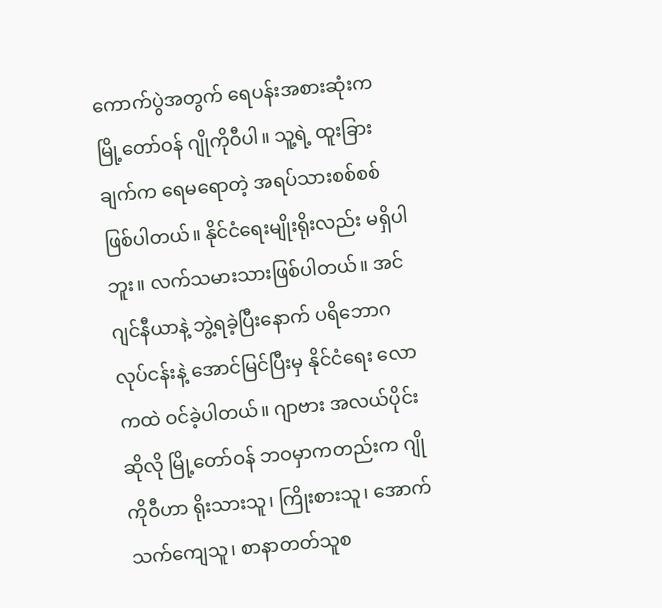ကောက်ပွဲအတွက် ရေပန်းအစားဆုံးက မြို့တော်ဝန် ဂျိုကိုဝီပါ။ သူ့ရဲ့ ထူးခြားချက်က ရေမရောတဲ့ အရပ်သားစစ်စစ်ဖြစ်ပါတယ်။ နိုင်ငံရေးမျိုးရိုးလည်း မရှိပါဘူး။ လက်သမားသားဖြစ်ပါတယ်။ အင်ဂျင်နီယာနဲ့ ဘွဲ့ရခဲ့ပြီးနောက် ပရိဘောဂလုပ်ငန်းနဲ့ အောင်မြင်ပြီးမှ နိုင်ငံရေး လောကထဲ ဝင်ခဲ့ပါတယ်။ ဂျာဗား အလယ်ပိုင်း ဆိုလို မြို့တော်ဝန် ဘဝမှာကတည်းက ဂျိုကိုဝီဟာ ရိုးသားသူ၊ ကြိုးစားသူ၊ အောက်သက်ကျေသူ၊ စာနာတတ်သူစ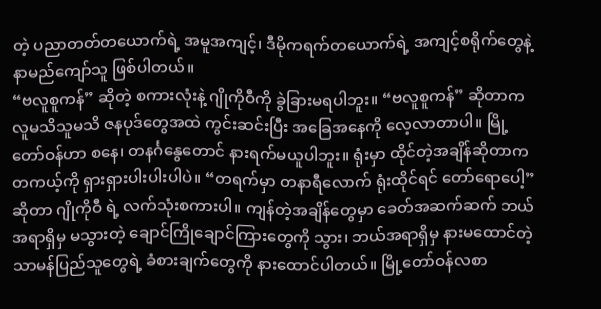တဲ့ ပညာတတ်တယောက်ရဲ့ အမူအကျင့်၊ ဒီမိုကရက်တယောက်ရဲ့ အကျင့်စရိုက်တွေနဲ့ နာမည်ကျော်သူ ဖြစ်ပါတယ်။
“ဗလူစူကန်” ဆိုတဲ့ စကားလုံးနဲ့ ဂျိုကိုဝီကို ခွဲခြားမရပါဘူး။ “ဗလူစူကန်” ဆိုတာက လူမသိသူမသိ ဇနပုဒ်တွေအထဲ ကွင်းဆင်းပြီး အခြေအနေကို လေ့လာတာပါ။ မြို့တော်ဝန်ဟာ စနေ၊ တနင်္ဂနွေတောင် နားရက်မယူပါဘူး။ ရုံးမှာ ထိုင်တဲ့အချိန်ဆိုတာက တကယ့်ကို ရှားရှားပါးပါးပါပဲ။ “တရက်မှာ တနာရီလောက် ရုံးထိုင်ရင် တော်ရောပေါ့” ဆိုတာ ဂျိုကိုဝီ ရဲ့ လက်သုံးစကားပါ။ ကျန်တဲ့အချိန်တွေမှာ ခေတ်အဆက်ဆက် ဘယ်အရာရှိမှ မသွားတဲ့ ချောင်ကြိုချောင်ကြားတွေကို သွား၊ ဘယ်အရာရှိမှ နားမထောင်တဲ့ သာမန်ပြည်သူတွေရဲ့ ခံစားချက်တွေကို နားထောင်ပါတယ်။ မြို့တော်ဝန်လစာ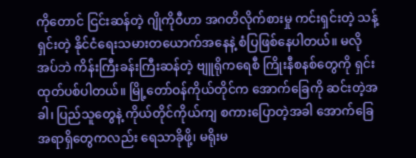ကိုတောင် ငြင်းဆန်တဲ့ ဂျိုကိုဝီဟာ အဂတိလိုက်စားမှု ကင်းရှင်းတဲ့ သန့်ရှင်းတဲ့ နိုင်ငံရေးသမားတယောက်အနေနဲ့ စံပြဖြစ်နေပါတယ်။ မလိုအပ်ဘဲ ကိန်းကြီးခန်းကြီးဆန်တဲ့ ဗျူရိုကရေစီ ကြိုးနီစနစ်တွေကို ရှင်းထုတ်ပစ်ပါတယ်။ မြို့တော်ဝန်ကိုယ်တိုင်က အောက်ခြေကို ဆင်းတဲ့အခါ၊ ပြည်သူတွေနဲ့ ကိုယ်တိုင်ကိုယ်ကျ စကားပြောတဲ့အခါ အောက်ခြေအရာရှိတွေကလည်း ရေသာခိုဖို့၊ မရိုးမ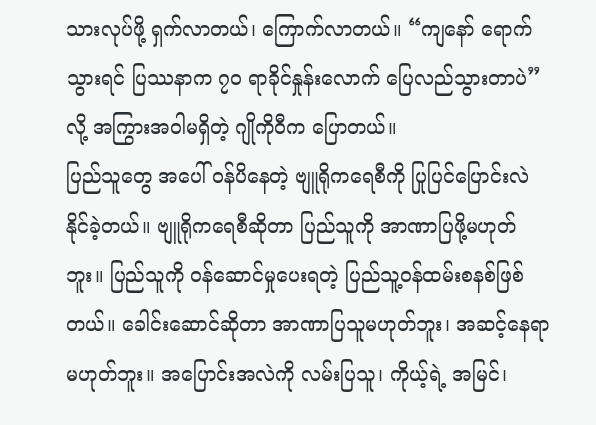သားလုပ်ဖို့ ရှက်လာတယ်၊ ကြောက်လာတယ်။ “ကျနော် ရောက်သွားရင် ပြဿနာက ၇၀ ရာခိုင်နှုန်းလောက် ပြေလည်သွားတာပဲ” လို့ အကြွားအဝါမရှိတဲ့ ဂျိုကိုဝီက ပြောတယ်။
ပြည်သူတွေ အပေါ် ဝန်ပိနေတဲ့ ဗျူရိုကရေစီကို ပြုပြင်ပြောင်းလဲနိုင်ခဲ့တယ်။ ဗျူရိုကရေစီဆိုတာ ပြည်သူကို အာဏာပြဖို့မဟုတ်ဘူး။ ပြည်သူကို ဝန်ဆောင်မှုပေးရတဲ့ ပြည်သူ့ဝန်ထမ်းစနစ်ဖြစ်တယ်။ ခေါင်းဆောင်ဆိုတာ အာဏာပြသူမဟုတ်ဘူး၊ အဆင့်နေရာမဟုတ်ဘူး။ အပြောင်းအလဲကို လမ်းပြသူ၊ ကိုယ့်ရဲ့ အမြင်၊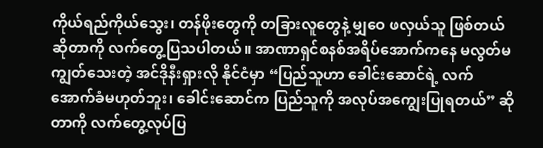ကိုယ်ရည်ကိုယ်သွေး၊ တန်ဖိုးတွေကို တခြားလူတွေနဲ့ မျှဝေ ဖလှယ်သူ ဖြစ်တယ်ဆိုတာကို လက်တွေ့ပြသပါတယ်။ အာဏာရှင်စနစ်အရိပ်အောက်ကနေ မလွတ်မကျွတ်သေးတဲ့ အင်ဒိုနီးရှားလို နိုင်ငံမှာ “ပြည်သူဟာ ခေါင်းဆောင်ရဲ့ လက်အောက်ခံမဟုတ်ဘူး၊ ခေါင်းဆောင်က ပြည်သူကို အလုပ်အကျွေးပြုရတယ်” ဆိုတာကို လက်တွေ့လုပ်ပြ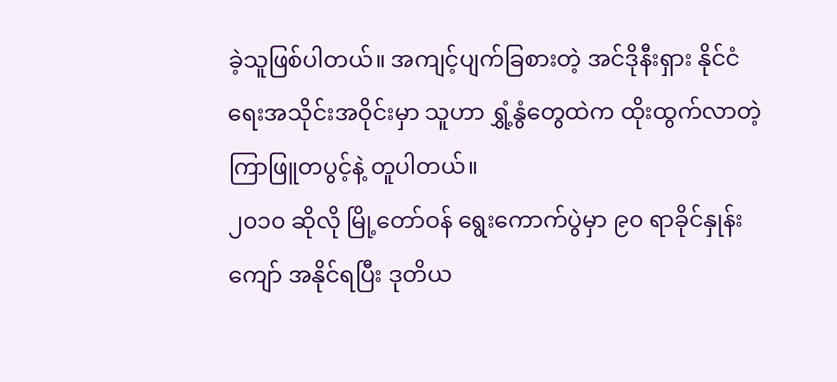ခဲ့သူဖြစ်ပါတယ်။ အကျင့်ပျက်ခြစားတဲ့ အင်ဒိုနီးရှား နိုင်ငံရေးအသိုင်းအဝိုင်းမှာ သူဟာ ရွှံ့နွံတွေထဲက ထိုးထွက်လာတဲ့ ကြာဖြူတပွင့်နဲ့ တူပါတယ်။
၂၀၁၀ ဆိုလို မြို့တော်ဝန် ရွေးကောက်ပွဲမှာ ၉၀ ရာခိုင်နှုန်းကျော် အနိုင်ရပြီး ဒုတိယ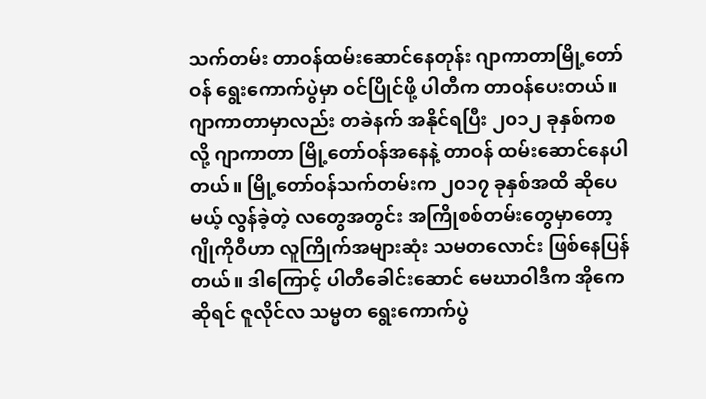သက်တမ်း တာဝန်ထမ်းဆောင်နေတုန်း ဂျာကာတာမြို့တော်ဝန် ရွေးကောက်ပွဲမှာ ဝင်ပြိုင်ဖို့ ပါတီက တာဝန်ပေးတယ်။ ဂျာကာတာမှာလည်း တခဲနက် အနိုင်ရပြီး ၂၀၁၂ ခုနှစ်ကစလို့ ဂျာကာတာ မြို့တော်ဝန်အနေနဲ့ တာဝန် ထမ်းဆောင်နေပါတယ်။ မြို့တော်ဝန်သက်တမ်းက ၂၀၁၇ ခုနှစ်အထိ ဆိုပေမယ့် လွန်ခဲ့တဲ့ လတွေအတွင်း အကြိုစစ်တမ်းတွေမှာတော့ ဂျိုကိုဝီဟာ လူကြိုက်အများဆုံး သမတလောင်း ဖြစ်နေပြန်တယ်။ ဒါကြောင့် ပါတီခေါင်းဆောင် မေဃာဝါဒီက အိုကေဆိုရင် ဇူလိုင်လ သမ္မတ ရွေးကောက်ပွဲ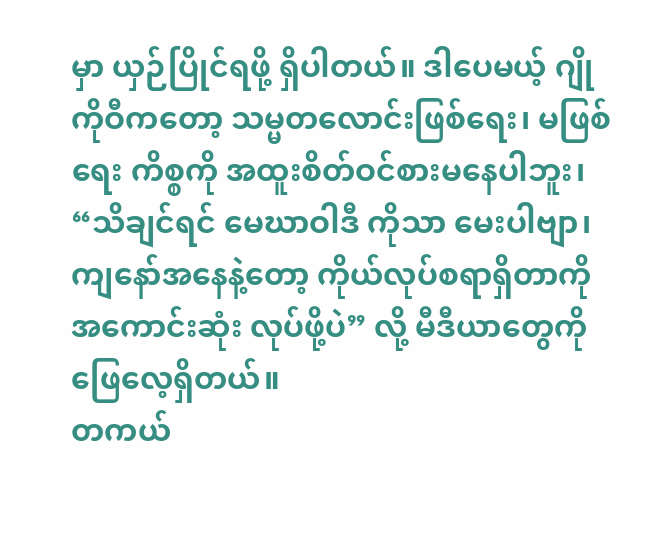မှာ ယှဉ်ပြိုင်ရဖို့ ရှိပါတယ်။ ဒါပေမယ့် ဂျိုကိုဝီကတော့ သမ္မတလောင်းဖြစ်ရေး၊ မဖြစ်ရေး ကိစ္စကို အထူးစိတ်ဝင်စားမနေပါဘူး၊ “သိချင်ရင် မေဃာဝါဒီ ကိုသာ မေးပါဗျာ၊ ကျနော်အနေနဲ့တော့ ကိုယ်လုပ်စရာရှိတာကို အကောင်းဆုံး လုပ်ဖို့ပဲ” လို့ မီဒီယာတွေကို ဖြေလေ့ရှိတယ်။
တကယ်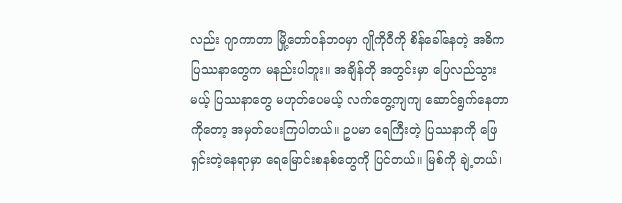လည်း ဂျာကာတာ မြို့တော်ဝန်ဘဝမှာ ဂျိုကိုဝီကို စိန်ခေါ်နေတဲ့ အဓိက ပြဿနာတွေက မနည်းပါဘူး။ အချိန်တို အတွင်းမှာ ပြေလည်သွားမယ့် ပြဿနာတွေ မဟုတ်ပေမယ့် လက်တွေ့ကျကျ ဆောင်ရွက်နေတာကိုတော့ အမှတ်ပေးကြပါတယ်။ ဥပမာ ရေကြီးတဲ့ ပြဿနာကို ဖြေရှင်းတဲ့နေရာမှာ ရေမြောင်းစနစ်တွေကို ပြင်တယ်။ မြစ်ကို ချဲ့တယ်၊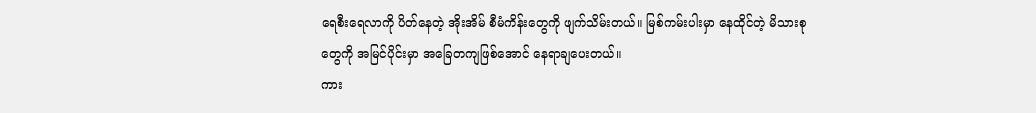ရေစီးရေလာကို ပိတ်နေတဲ့ အိုးအိမ် စီမံကိန်းတွေကို ဖျက်သိမ်းတယ်။ မြစ်ကမ်းပါးမှာ နေထိုင်တဲ့ မိသားစုတွေကို အမြင်ပိုင်းမှာ အခြေတကျဖြစ်အောင် နေရာချပေးတယ်။
ကား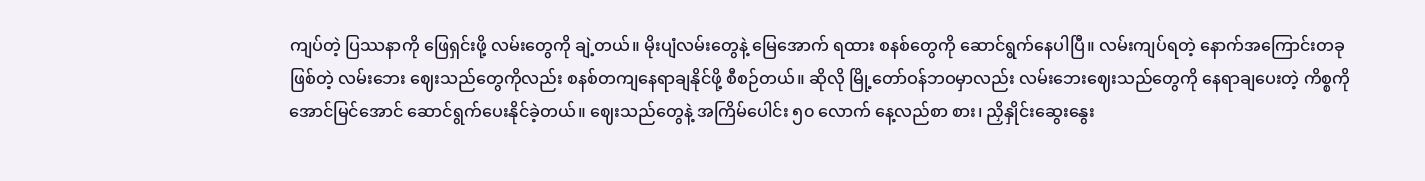ကျပ်တဲ့ ပြဿနာကို ဖြေရှင်းဖို့ လမ်းတွေကို ချဲ့တယ်။ မိုးပျံလမ်းတွေနဲ့ မြေအောက် ရထား စနစ်တွေကို ဆောင်ရွက်နေပါပြီ။ လမ်းကျပ်ရတဲ့ နောက်အကြောင်းတခုဖြစ်တဲ့ လမ်းဘေး ဈေးသည်တွေကိုလည်း စနစ်တကျနေရာချနိုင်ဖို့ စီစဉ်တယ်။ ဆိုလို မြို့တော်ဝန်ဘဝမှာလည်း လမ်းဘေးဈေးသည်တွေကို နေရာချပေးတဲ့ ကိစ္စကို အောင်မြင်အောင် ဆောင်ရွက်ပေးနိုင်ခဲ့တယ်။ ဈေးသည်တွေနဲ့ အကြိမ်ပေါင်း ၅၀ လောက် နေ့လည်စာ စား၊ ညှိနှိုင်းဆွေးနွေး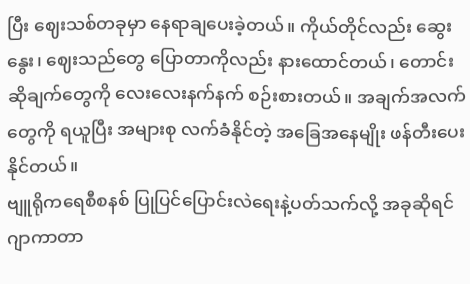ပြီး ဈေးသစ်တခုမှာ နေရာချပေးခဲ့တယ်။ ကိုယ်တိုင်လည်း ဆွေးနွေး၊ ဈေးသည်တွေ ပြောတာကိုလည်း နားထောင်တယ်၊ တောင်းဆိုချက်တွေကို လေးလေးနက်နက် စဉ်းစားတယ်။ အချက်အလက်တွေကို ရယူပြီး အများစု လက်ခံနိုင်တဲ့ အခြေအနေမျိုး ဖန်တီးပေးနိုင်တယ်။
ဗျူရိုကရေစီစနစ် ပြုပြင်ပြောင်းလဲရေးနဲ့ပတ်သက်လို့ အခုဆိုရင် ဂျာကာတာ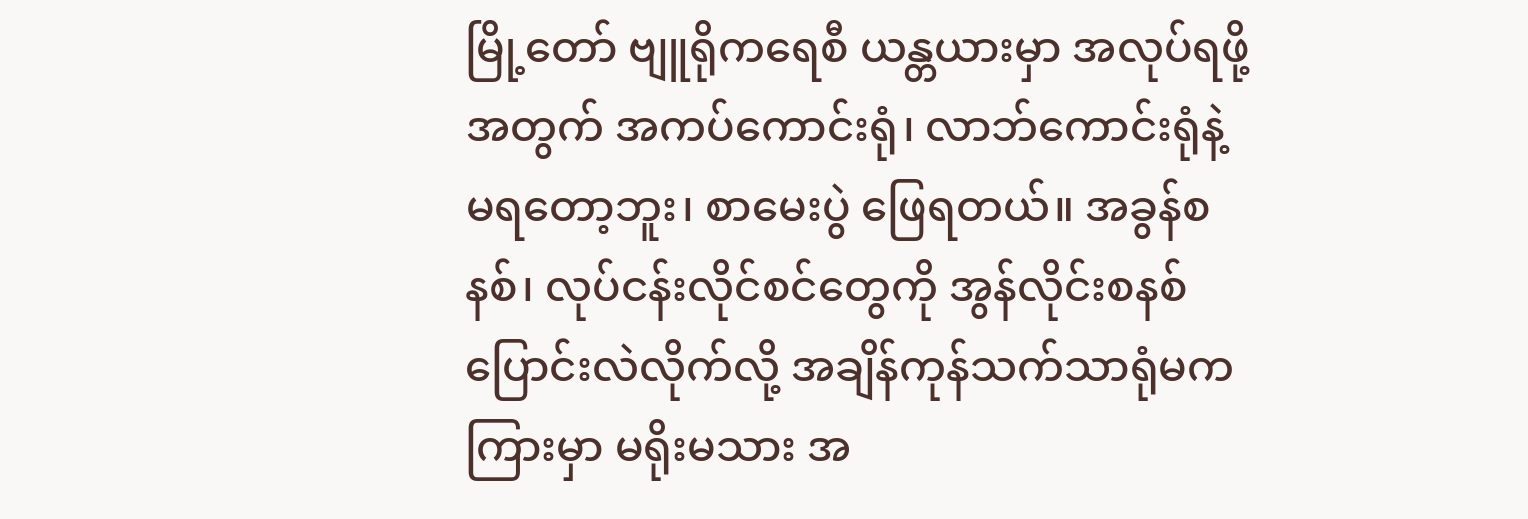မြို့တော် ဗျူရိုကရေစီ ယန္တယားမှာ အလုပ်ရဖို့အတွက် အကပ်ကောင်းရုံ၊ လာဘ်ကောင်းရုံနဲ့ မရတော့ဘူး၊ စာမေးပွဲ ဖြေရတယ်။ အခွန်စနစ်၊ လုပ်ငန်းလိုင်စင်တွေကို အွန်လိုင်းစနစ် ပြောင်းလဲလိုက်လို့ အချိန်ကုန်သက်သာရုံမက ကြားမှာ မရိုးမသား အ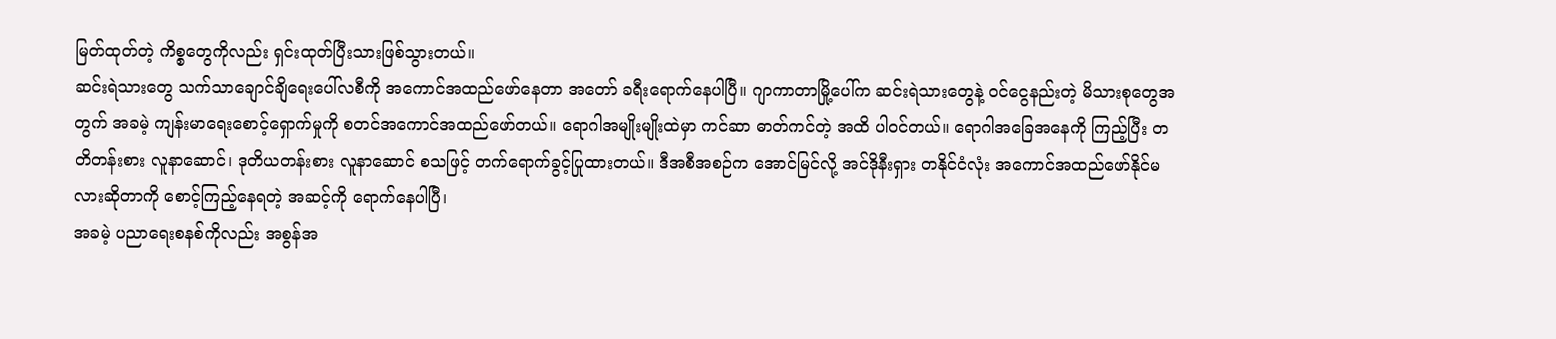မြတ်ထုတ်တဲ့ ကိစ္စတွေကိုလည်း ရှင်းထုတ်ပြီးသားဖြစ်သွားတယ်။
ဆင်းရဲသားတွေ သက်သာချောင်ချိရေးပေါ်လစီကို အကောင်အထည်ဖော်နေတာ အတော် ခရီးရောက်နေပါပြီ။ ဂျာကာတာမြို့ပေါ်က ဆင်းရဲသားတွေနဲ့ ဝင်ငွေနည်းတဲ့ မိသားစုတွေအတွက် အခမဲ့ ကျန်းမာရေးစောင့်ရှောက်မှုကို စတင်အကောင်အထည်ဖော်တယ်။ ရောဂါအမျိုးမျိုးထဲမှာ ကင်ဆာ ဓာတ်ကင်တဲ့ အထိ ပါဝင်တယ်။ ရောဂါအခြေအနေကို ကြည့်ပြီး တတိတန်းစား လူနာဆောင်၊ ဒုတိယတန်းစား လူနာဆောင် စသဖြင့် တက်ရောက်ခွင့်ပြုထားတယ်။ ဒီအစီအစဉ်က အောင်မြင်လို့ အင်ဒိုနီးရှား တနိုင်ငံလုံး အကောင်အထည်ဖော်နိုင်မလားဆိုတာကို စောင့်ကြည့်နေရတဲ့ အဆင့်ကို ရောက်နေပါပြီ၊
အခမဲ့ ပညာရေးစနစ်ကိုလည်း အစွန်အ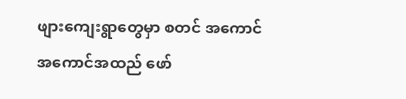ဖျားကျေးရွာတွေမှာ စတင် အကောင်အကောင်အထည် ဖော်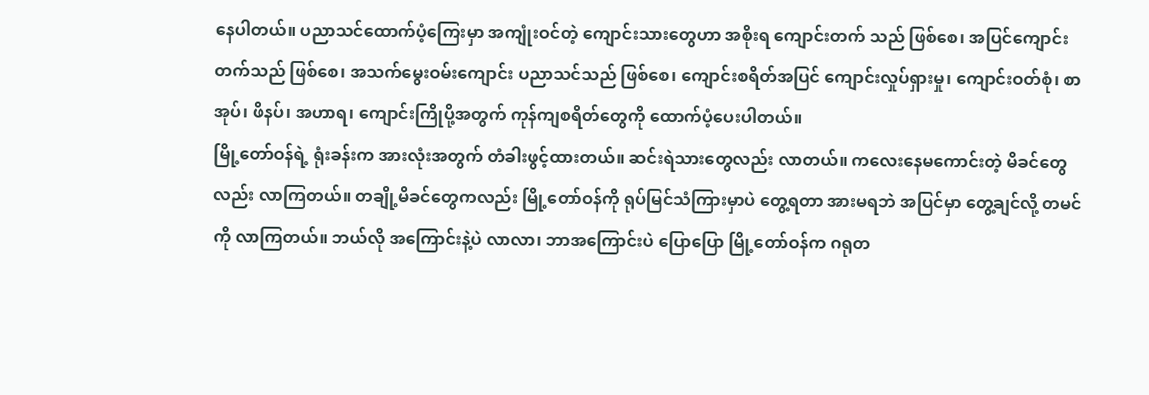နေပါတယ်။ ပညာသင်ထောက်ပံ့ကြေးမှာ အကျုံးဝင်တဲ့ ကျောင်းသားတွေဟာ အစိုးရ ကျောင်းတက် သည် ဖြစ်စေ၊ အပြင်ကျောင်း တက်သည် ဖြစ်စေ၊ အသက်မွေးဝမ်းကျောင်း ပညာသင်သည် ဖြစ်စေ၊ ကျောင်းစရိတ်အပြင် ကျောင်းလှုပ်ရှားမှု၊ ကျောင်းဝတ်စုံ၊ စာအုပ်၊ ဖိနပ်၊ အဟာရ၊ ကျောင်းကြိုပို့အတွက် ကုန်ကျစရိတ်တွေကို ထောက်ပံ့ပေးပါတယ်။
မြို့တော်ဝန်ရဲ့ ရုံးခန်းက အားလုံးအတွက် တံခါးဖွင့်ထားတယ်။ ဆင်းရဲသားတွေလည်း လာတယ်။ ကလေးနေမကောင်းတဲ့ မိခင်တွေလည်း လာကြတယ်။ တချို့မိခင်တွေကလည်း မြို့တော်ဝန်ကို ရုပ်မြင်သံကြားမှာပဲ တွေ့ရတာ အားမရဘဲ အပြင်မှာ တွေ့ချင်လို့ တမင်ကို လာကြတယ်။ ဘယ်လို အကြောင်းနဲ့ပဲ လာလာ၊ ဘာအကြောင်းပဲ ပြောပြော မြို့တော်ဝန်က ဂရုတ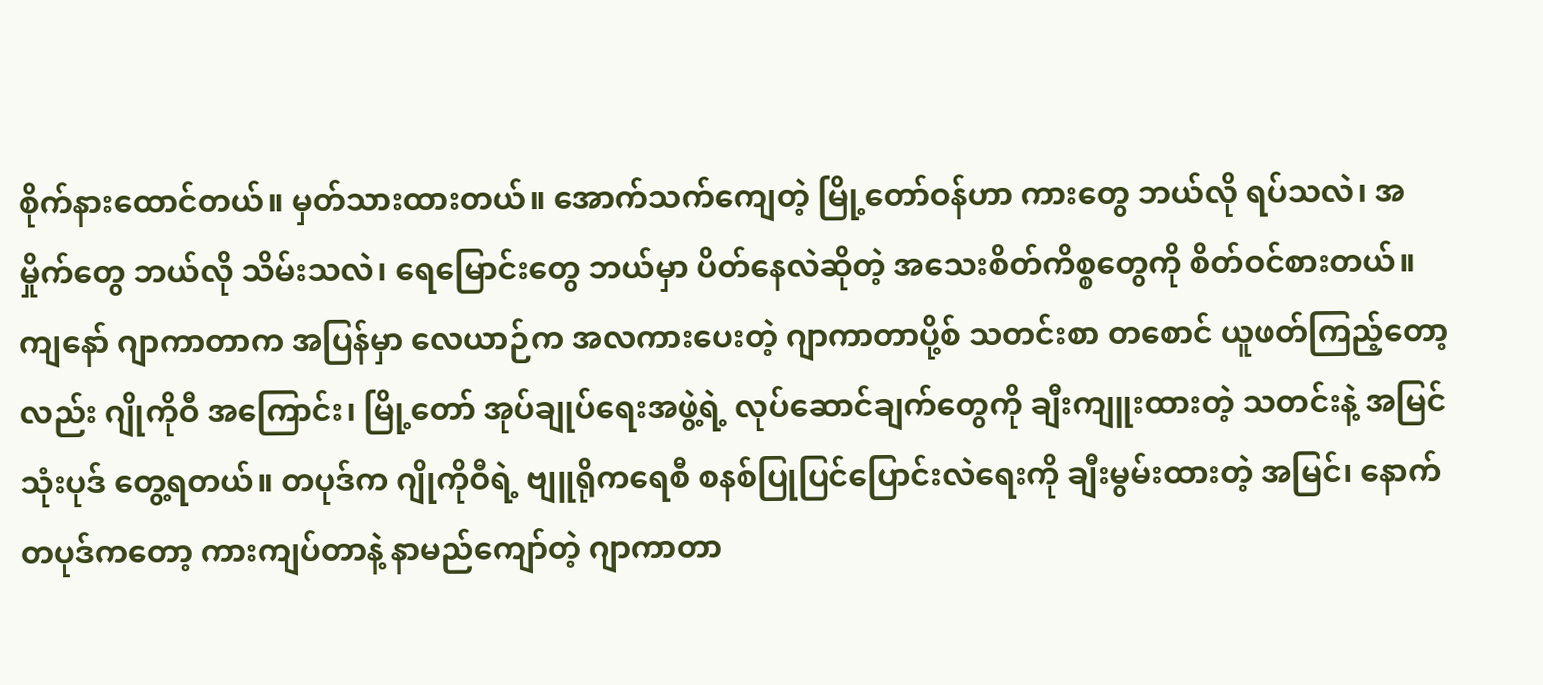စိုက်နားထောင်တယ်။ မှတ်သားထားတယ်။ အောက်သက်ကျေတဲ့ မြို့တော်ဝန်ဟာ ကားတွေ ဘယ်လို ရပ်သလဲ၊ အမှိုက်တွေ ဘယ်လို သိမ်းသလဲ၊ ရေမြောင်းတွေ ဘယ်မှာ ပိတ်နေလဲဆိုတဲ့ အသေးစိတ်ကိစ္စတွေကို စိတ်ဝင်စားတယ်။
ကျနော် ဂျာကာတာက အပြန်မှာ လေယာဉ်က အလကားပေးတဲ့ ဂျာကာတာပို့စ် သတင်းစာ တစောင် ယူဖတ်ကြည့်တော့လည်း ဂျိုကိုဝီ အကြောင်း၊ မြို့တော် အုပ်ချုပ်ရေးအဖွဲ့ရဲ့ လုပ်ဆောင်ချက်တွေကို ချီးကျူးထားတဲ့ သတင်းနဲ့ အမြင် သုံးပုဒ် တွေ့ရတယ်။ တပုဒ်က ဂျိုကိုဝီရဲ့ ဗျူရိုကရေစီ စနစ်ပြုပြင်ပြောင်းလဲရေးကို ချီးမွမ်းထားတဲ့ အမြင်၊ နောက်တပုဒ်ကတော့ ကားကျပ်တာနဲ့ နာမည်ကျော်တဲ့ ဂျာကာတာ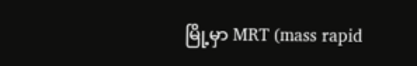မြို့မှာ MRT (mass rapid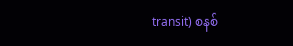transit) စနစ်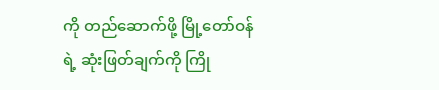ကို တည်ဆောက်ဖို့ မြို့တော်ဝန်ရဲ့ ဆုံးဖြတ်ချက်ကို ကြို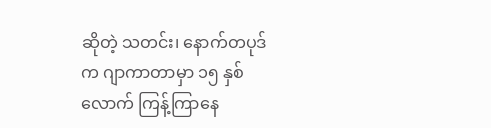ဆိုတဲ့ သတင်း၊ နောက်တပုဒ်က ဂျာကာတာမှာ ၁၅ နှစ်လောက် ကြန့်ကြာနေ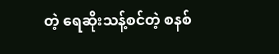တဲ့ ရေဆိုးသန့်စင်တဲ့ စနစ်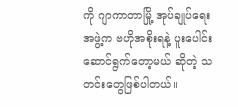ကို ဂျာကာတာမြို့ အုပ်ချုပ်ရေးအဖွဲ့က ဗဟိုအစိုးရနဲ့ ပူးပေါင်း ဆောင်ရွက်တော့မယ် ဆိုတဲ့ သတင်းတွေဖြစ်ပါတယ်။